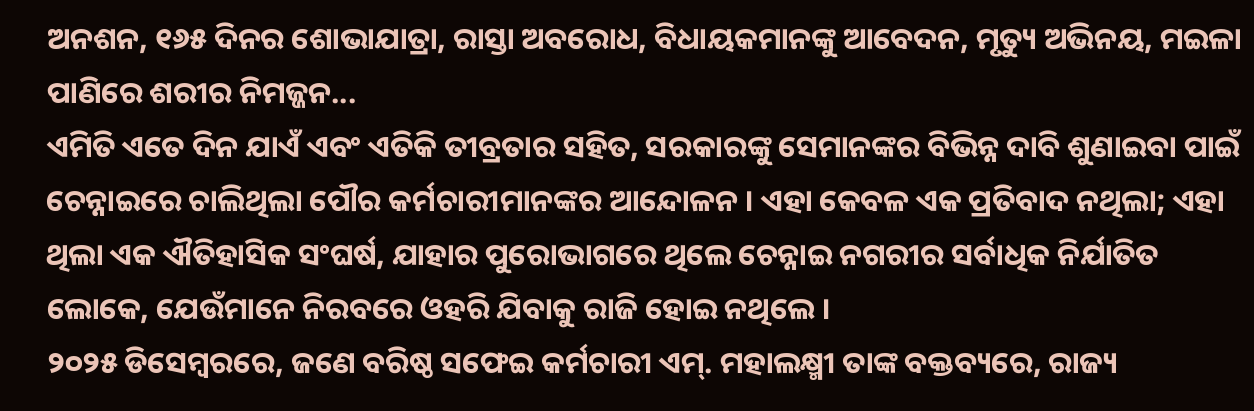ଅନଶନ, ୧୬୫ ଦିନର ଶୋଭାଯାତ୍ରା, ରାସ୍ତା ଅବରୋଧ, ବିଧାୟକମାନଙ୍କୁ ଆବେଦନ, ମୃତ୍ୟୁ ଅଭିନୟ, ମଇଳା ପାଣିରେ ଶରୀର ନିମଜ୍ଜନ...
ଏମିତି ଏତେ ଦିନ ଯାଏଁ ଏବଂ ଏତିକି ତୀବ୍ରତାର ସହିତ, ସରକାରଙ୍କୁ ସେମାନଙ୍କର ବିଭିନ୍ନ ଦାବି ଶୁଣାଇବା ପାଇଁ ଚେନ୍ନାଇରେ ଚାଲିଥିଲା ପୌର କର୍ମଚାରୀମାନଙ୍କର ଆନ୍ଦୋଳନ । ଏହା କେବଳ ଏକ ପ୍ରତିବାଦ ନଥିଲା; ଏହା ଥିଲା ଏକ ଐତିହାସିକ ସଂଘର୍ଷ, ଯାହାର ପୁରୋଭାଗରେ ଥିଲେ ଚେନ୍ନାଇ ନଗରୀର ସର୍ବାଧିକ ନିର୍ଯାତିତ ଲୋକେ, ଯେଉଁମାନେ ନିରବରେ ଓହରି ଯିବାକୁ ରାଜି ହୋଇ ନଥିଲେ ।
୨୦୨୫ ଡିସେମ୍ବରରେ, ଜଣେ ବରିଷ୍ଠ ସଫେଇ କର୍ମଚାରୀ ଏମ୍. ମହାଲକ୍ଷ୍ମୀ ତାଙ୍କ ବକ୍ତବ୍ୟରେ, ରାଜ୍ୟ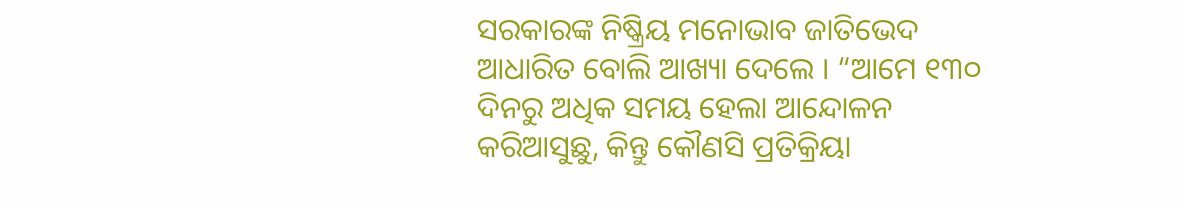ସରକାରଙ୍କ ନିଷ୍କ୍ରିୟ ମନୋଭାବ ଜାତିଭେଦ ଆଧାରିତ ବୋଲି ଆଖ୍ୟା ଦେଲେ । “ଆମେ ୧୩୦ ଦିନରୁ ଅଧିକ ସମୟ ହେଲା ଆନ୍ଦୋଳନ କରିଆସୁଛୁ, କିନ୍ତୁ କୌଣସି ପ୍ରତିକ୍ରିୟା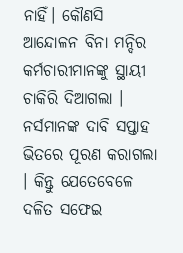ନାହିଁ। କୌଣସି ଆନ୍ଦୋଳନ ବିନା ମନ୍ଦିର କର୍ମଚାରୀମାନଙ୍କୁ ସ୍ଥାୟୀ ଚାକିରି ଦିଆଗଲା । ନର୍ସମାନଙ୍କ ଦାବି ସପ୍ତାହ ଭିତରେ ପୂରଣ କରାଗଲା । କିନ୍ତୁ ଯେତେବେଳେ ଦଳିତ ସଫେଇ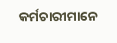କର୍ମଚାରୀମାନେ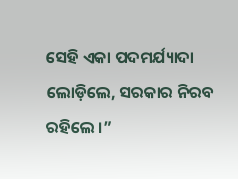ସେହି ଏକା ପଦମର୍ଯ୍ୟାଦା ଲୋଡ଼ିଲେ, ସରକାର ନିରବ ରହିଲେ ।”